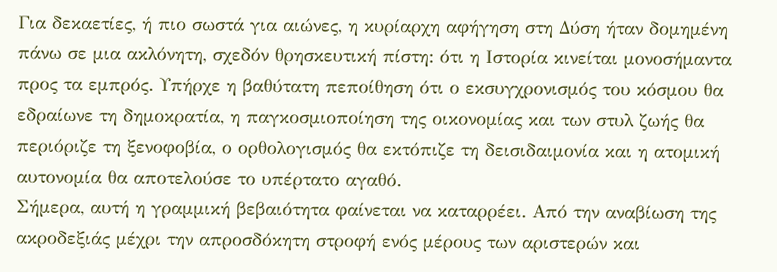Για δεκαετίες, ή πιο σωστά για αιώνες, η κυρίαρχη αφήγηση στη Δύση ήταν δομημένη πάνω σε μια ακλόνητη, σχεδόν θρησκευτική πίστη: ότι η Ιστορία κινείται μονοσήμαντα προς τα εμπρός. Υπήρχε η βαθύτατη πεποίθηση ότι ο εκσυγχρονισμός του κόσμου θα εδραίωνε τη δημοκρατία, η παγκοσμιοποίηση της οικονομίας και των στυλ ζωής θα περιόριζε τη ξενοφοβία, ο ορθολογισμός θα εκτόπιζε τη δεισιδαιμονία και η ατομική αυτονομία θα αποτελούσε το υπέρτατο αγαθό.
Σήμερα, αυτή η γραμμική βεβαιότητα φαίνεται να καταρρέει. Από την αναβίωση της ακροδεξιάς μέχρι την απροσδόκητη στροφή ενός μέρους των αριστερών και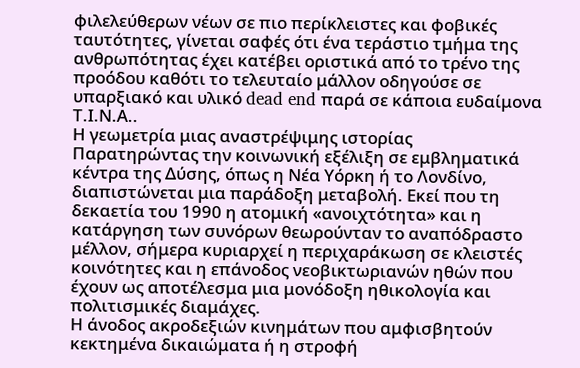φιλελεύθερων νέων σε πιο περίκλειστες και φοβικές ταυτότητες, γίνεται σαφές ότι ένα τεράστιο τμήμα της ανθρωπότητας έχει κατέβει οριστικά από το τρένο της προόδου καθότι το τελευταίο μάλλον οδηγούσε σε υπαρξιακό και υλικό dead end παρά σε κάποια ευδαίμονα Τ.Ι.Ν.Α..
Η γεωμετρία μιας αναστρέψιμης ιστορίας
Παρατηρώντας την κοινωνική εξέλιξη σε εμβληματικά κέντρα της Δύσης, όπως η Νέα Υόρκη ή το Λονδίνο, διαπιστώνεται μια παράδοξη μεταβολή. Εκεί που τη δεκαετία του 1990 η ατομική «ανοιχτότητα» και η κατάργηση των συνόρων θεωρούνταν το αναπόδραστο μέλλον, σήμερα κυριαρχεί η περιχαράκωση σε κλειστές κοινότητες και η επάνοδος νεοβικτωριανών ηθών που έχουν ως αποτέλεσμα μια μονόδοξη ηθικολογία και πολιτισμικές διαμάχες.
Η άνοδος ακροδεξιών κινημάτων που αμφισβητούν κεκτημένα δικαιώματα ή η στροφή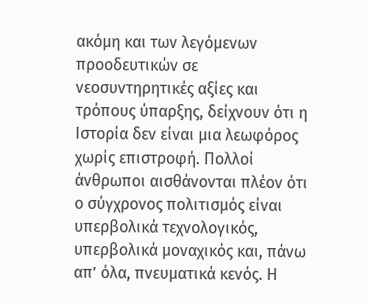ακόμη και των λεγόμενων προοδευτικών σε νεοσυντηρητικές αξίες και τρόπους ύπαρξης, δείχνουν ότι η Ιστορία δεν είναι μια λεωφόρος χωρίς επιστροφή. Πολλοί άνθρωποι αισθάνονται πλέον ότι ο σύγχρονος πολιτισμός είναι υπερβολικά τεχνολογικός, υπερβολικά μοναχικός και, πάνω απ’ όλα, πνευματικά κενός. Η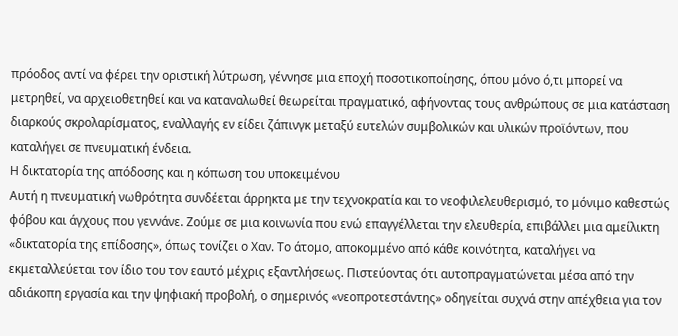πρόοδος αντί να φέρει την οριστική λύτρωση, γέννησε μια εποχή ποσοτικοποίησης, όπου μόνο ό,τι μπορεί να μετρηθεί, να αρχειοθετηθεί και να καταναλωθεί θεωρείται πραγματικό, αφήνοντας τους ανθρώπους σε μια κατάσταση διαρκούς σκρολαρίσματος, εναλλαγής εν είδει ζάπινγκ μεταξύ ευτελών συμβολικών και υλικών προϊόντων, που καταλήγει σε πνευματική ένδεια.
Η δικτατορία της απόδοσης και η κόπωση του υποκειμένου
Αυτή η πνευματική νωθρότητα συνδέεται άρρηκτα με την τεχνοκρατία και το νεοφιλελευθερισμό, το μόνιμο καθεστώς φόβου και άγχους που γεννάνε. Ζούμε σε μια κοινωνία που ενώ επαγγέλλεται την ελευθερία, επιβάλλει μια αμείλικτη «δικτατορία της επίδοσης», όπως τονίζει ο Χαν. Το άτομο, αποκομμένο από κάθε κοινότητα, καταλήγει να εκμεταλλεύεται τον ίδιο του τον εαυτό μέχρις εξαντλήσεως. Πιστεύοντας ότι αυτοπραγματώνεται μέσα από την αδιάκοπη εργασία και την ψηφιακή προβολή, ο σημερινός «νεοπροτεστάντης» οδηγείται συχνά στην απέχθεια για τον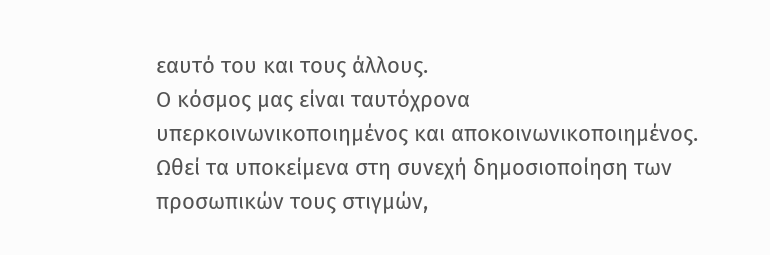εαυτό του και τους άλλους.
Ο κόσμος μας είναι ταυτόχρονα υπερκοινωνικοποιημένος και αποκοινωνικοποιημένος. Ωθεί τα υποκείμενα στη συνεχή δημοσιοποίηση των προσωπικών τους στιγμών,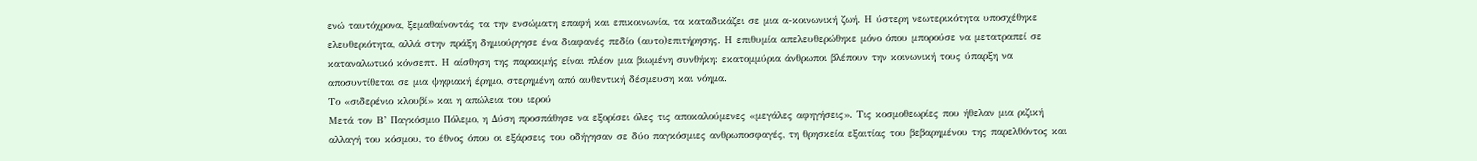ενώ ταυτόχρονα, ξεμαθαίνοντάς τα την ενσώματη επαφή και επικοινωνία, τα καταδικάζει σε μια α-κοινωνική ζωή. Η ύστερη νεωτερικότητα υποσχέθηκε ελευθεριότητα, αλλά στην πράξη δημιούργησε ένα διαφανές πεδίο (αυτο)επιτήρησης. Η επιθυμία απελευθερώθηκε μόνο όπου μπορούσε να μετατραπεί σε καταναλωτικό κόνσεπτ. Η αίσθηση της παρακμής είναι πλέον μια βιωμένη συνθήκη: εκατομμύρια άνθρωποι βλέπουν την κοινωνική τους ύπαρξη να αποσυντίθεται σε μια ψηφιακή έρημο, στερημένη από αυθεντική δέσμευση και νόημα.
Το «σιδερένιο κλουβί» και η απώλεια του ιερού
Μετά τον Β’ Παγκόσμιο Πόλεμο, η Δύση προσπάθησε να εξορίσει όλες τις αποκαλούμενες «μεγάλες αφηγήσεις». Τις κοσμοθεωρίες που ήθελαν μια ριζική αλλαγή του κόσμου, το έθνος όπου οι εξάρσεις του οδήγησαν σε δύο παγκόσμιες ανθρωποσφαγές, τη θρησκεία εξαιτίας του βεβαρημένου της παρελθόντος και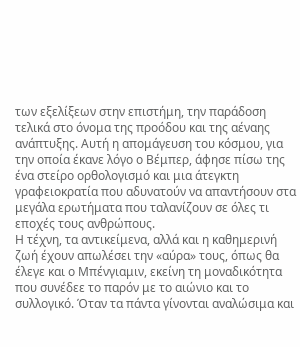των εξελίξεων στην επιστήμη, την παράδοση τελικά στο όνομα της προόδου και της αέναης ανάπτυξης. Αυτή η απομάγευση του κόσμου, για την οποία έκανε λόγο ο Βέμπερ, άφησε πίσω της ένα στείρο ορθολογισμό και μια άτεγκτη γραφειοκρατία που αδυνατούν να απαντήσουν στα μεγάλα ερωτήματα που ταλανίζουν σε όλες τι εποχές τους ανθρώπους.
Η τέχνη, τα αντικείμενα, αλλά και η καθημερινή ζωή έχουν απωλέσει την «αύρα» τους, όπως θα έλεγε και ο Μπένγιαμιν, εκείνη τη μοναδικότητα που συνέδεε το παρόν με το αιώνιο και το συλλογικό. Όταν τα πάντα γίνονται αναλώσιμα και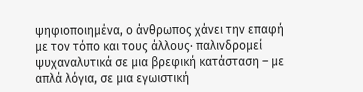ψηφιοποιημένα, ο άνθρωπος χάνει την επαφή με τον τόπο και τους άλλους∙ παλινδρομεί ψυχαναλυτικά σε μια βρεφική κατάσταση – με απλά λόγια, σε μια εγωιστική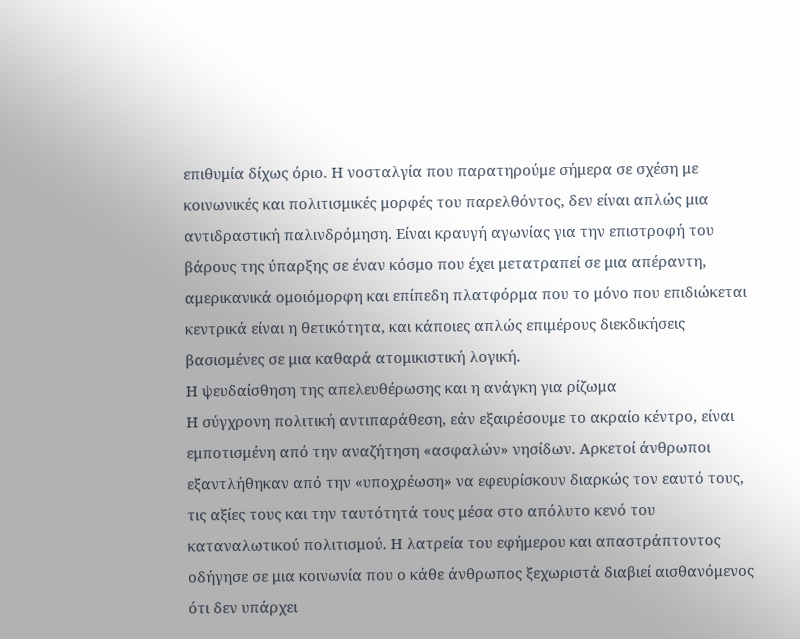επιθυμία δίχως όριο. Η νοσταλγία που παρατηρούμε σήμερα σε σχέση με κοινωνικές και πολιτισμικές μορφές του παρελθόντος, δεν είναι απλώς μια αντιδραστική παλινδρόμηση. Είναι κραυγή αγωνίας για την επιστροφή του βάρους της ύπαρξης σε έναν κόσμο που έχει μετατραπεί σε μια απέραντη, αμερικανικά ομοιόμορφη και επίπεδη πλατφόρμα που το μόνο που επιδιώκεται κεντρικά είναι η θετικότητα, και κάποιες απλώς επιμέρους διεκδικήσεις βασισμένες σε μια καθαρά ατομικιστική λογική.
Η ψευδαίσθηση της απελευθέρωσης και η ανάγκη για ρίζωμα
Η σύγχρονη πολιτική αντιπαράθεση, εάν εξαιρέσουμε το ακραίο κέντρο, είναι εμποτισμένη από την αναζήτηση «ασφαλών» νησίδων. Αρκετοί άνθρωποι εξαντλήθηκαν από την «υποχρέωση» να εφευρίσκουν διαρκώς τον εαυτό τους, τις αξίες τους και την ταυτότητά τους μέσα στο απόλυτο κενό του καταναλωτικού πολιτισμού. Η λατρεία του εφήμερου και απαστράπτοντος οδήγησε σε μια κοινωνία που ο κάθε άνθρωπος ξεχωριστά διαβιεί αισθανόμενος ότι δεν υπάρχει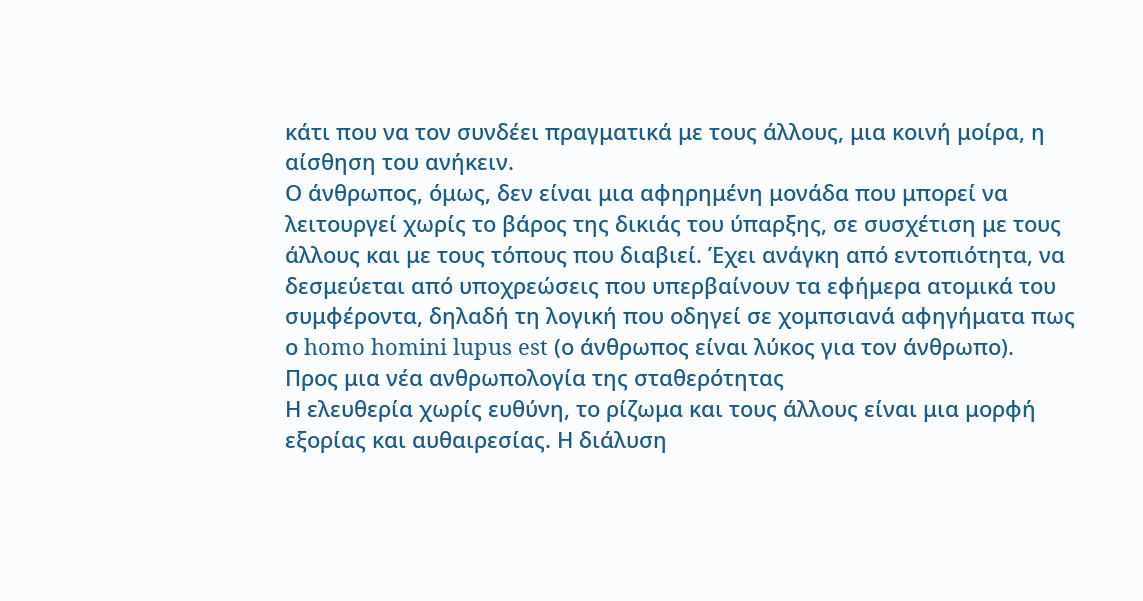κάτι που να τον συνδέει πραγματικά με τους άλλους, μια κοινή μοίρα, η αίσθηση του ανήκειν.
Ο άνθρωπος, όμως, δεν είναι μια αφηρημένη μονάδα που μπορεί να λειτουργεί χωρίς το βάρος της δικιάς του ύπαρξης, σε συσχέτιση με τους άλλους και με τους τόπους που διαβιεί. Έχει ανάγκη από εντοπιότητα, να δεσμεύεται από υποχρεώσεις που υπερβαίνουν τα εφήμερα ατομικά του συμφέροντα, δηλαδή τη λογική που οδηγεί σε χομπσιανά αφηγήματα πως ο homo homini lupus est (ο άνθρωπος είναι λύκος για τον άνθρωπο).
Προς μια νέα ανθρωπολογία της σταθερότητας
Η ελευθερία χωρίς ευθύνη, το ρίζωμα και τους άλλους είναι μια μορφή εξορίας και αυθαιρεσίας. Η διάλυση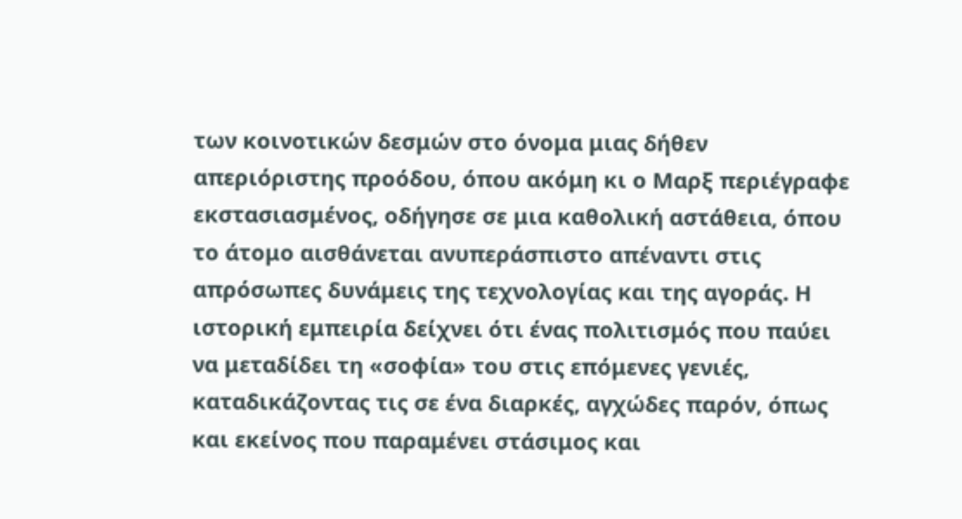των κοινοτικών δεσμών στο όνομα μιας δήθεν απεριόριστης προόδου, όπου ακόμη κι ο Μαρξ περιέγραφε εκστασιασμένος, οδήγησε σε μια καθολική αστάθεια, όπου το άτομο αισθάνεται ανυπεράσπιστο απέναντι στις απρόσωπες δυνάμεις της τεχνολογίας και της αγοράς. Η ιστορική εμπειρία δείχνει ότι ένας πολιτισμός που παύει να μεταδίδει τη «σοφία» του στις επόμενες γενιές, καταδικάζοντας τις σε ένα διαρκές, αγχώδες παρόν, όπως και εκείνος που παραμένει στάσιμος και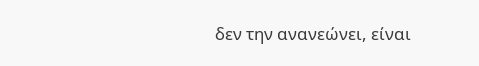δεν την ανανεώνει, είναι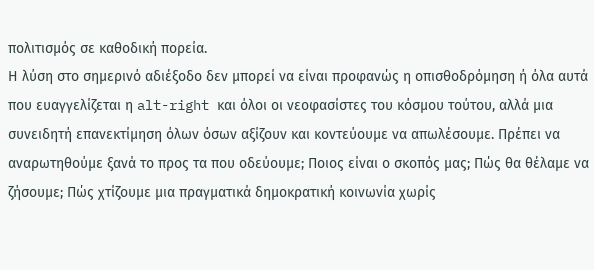πολιτισμός σε καθοδική πορεία.
Η λύση στο σημερινό αδιέξοδο δεν μπορεί να είναι προφανώς η οπισθοδρόμηση ή όλα αυτά που ευαγγελίζεται η alt-right και όλοι οι νεοφασίστες του κόσμου τούτου, αλλά μια συνειδητή επανεκτίμηση όλων όσων αξίζουν και κοντεύουμε να απωλέσουμε. Πρέπει να αναρωτηθούμε ξανά το προς τα που οδεύουμε; Ποιος είναι ο σκοπός μας; Πώς θα θέλαμε να ζήσουμε; Πώς χτίζουμε μια πραγματικά δημοκρατική κοινωνία χωρίς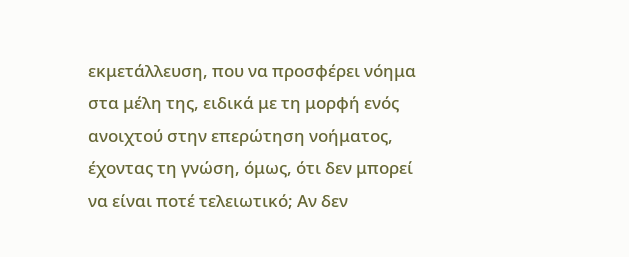εκμετάλλευση, που να προσφέρει νόημα στα μέλη της, ειδικά με τη μορφή ενός ανοιχτού στην επερώτηση νοήματος, έχοντας τη γνώση, όμως, ότι δεν μπορεί να είναι ποτέ τελειωτικό; Αν δεν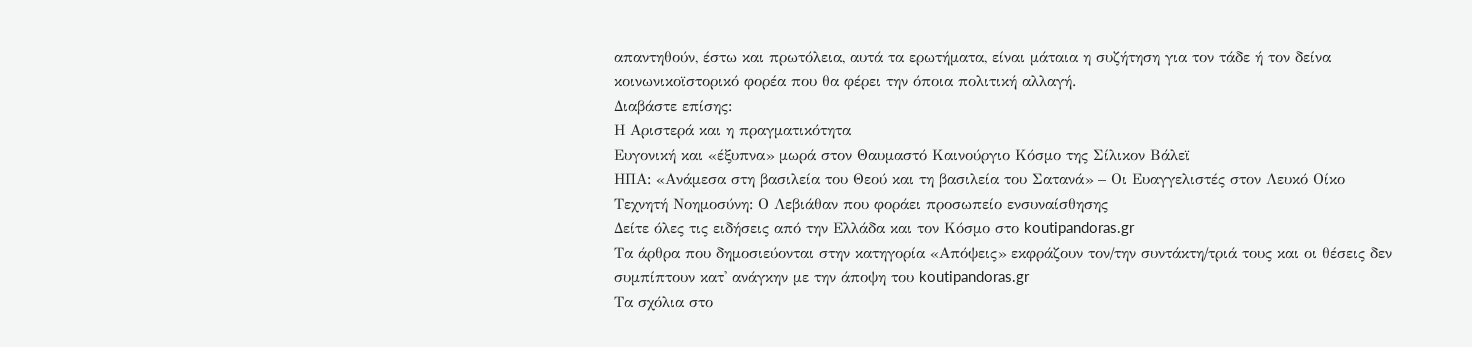απαντηθούν, έστω και πρωτόλεια, αυτά τα ερωτήματα, είναι μάταια η συζήτηση για τον τάδε ή τον δείνα κοινωνικοϊστορικό φορέα που θα φέρει την όποια πολιτική αλλαγή.
Διαβάστε επίσης:
Η Αριστερά και η πραγματικότητα
Ευγονική και «έξυπνα» μωρά στον Θαυμαστό Καινούργιο Κόσμο της Σίλικον Βάλεϊ
ΗΠΑ: «Ανάμεσα στη βασιλεία του Θεού και τη βασιλεία του Σατανά» – Οι Ευαγγελιστές στον Λευκό Οίκο
Τεχνητή Νοημοσύνη: Ο Λεβιάθαν που φοράει προσωπείο ενσυναίσθησης
Δείτε όλες τις ειδήσεις από την Ελλάδα και τον Κόσμο στο koutipandoras.gr
Τα άρθρα που δημοσιεύονται στην κατηγορία «Απόψεις» εκφράζουν τον/την συντάκτη/τριά τους και οι θέσεις δεν συμπίπτουν κατ' ανάγκην με την άποψη του koutipandoras.gr
Tα σχόλια στο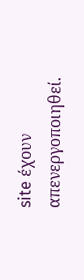site έχουν απενεργοποιηθεί.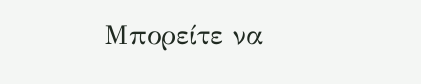Μπορείτε να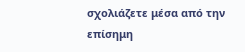σχολιάζετε μέσα από την επίσημη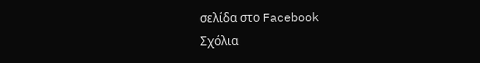σελίδα στο Facebook
Σχόλια